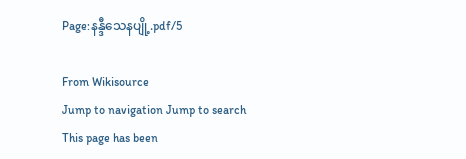Page:နန္ဒီသေနပျို့.pdf/5

From Wikisource
Jump to navigation Jump to search
This page has been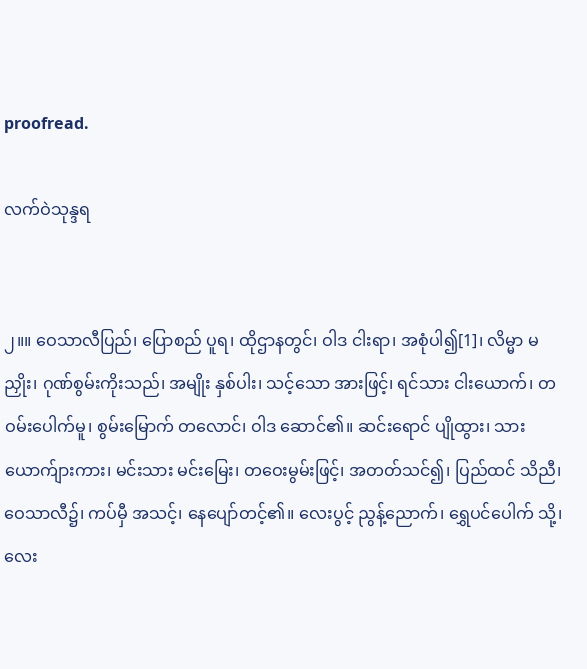proofread.

လက်ဝဲသုန္ဒရ


၂။။ ဝေသာလီပြည်၊ ပြောစည် ပူရ၊ ထိုဌာနတွင်၊ ဝါဒ ငါးရာ၊ အစုံပါ၍[1]၊ လိမ္မာ မညှိုး၊ ဂုဏ်စွမ်းကိုးသည်၊ အမျိုး နှစ်ပါး၊ သင့်သော အားဖြင့်၊ ရင်သား ငါးယောက်၊ တဝမ်းပေါက်မူ၊ စွမ်းမြောက် တလောင်၊ ဝါဒ ဆောင်၏။ ဆင်းရောင် ပျိုထွား၊ သားယောက်ျားကား၊ မင်းသား မင်းမြေး၊ တဝေးမွမ်းဖြင့်၊ အတတ်သင်၍၊ ပြည်ထင် သိညီ၊ ဝေသာလီ၌၊ ကပ်မှီ အသင့်၊ နေပျော်တင့်၏။ လေးပွင့် ညွန့်ညောက်၊ ရွှေပင်ပေါက် သို့၊ လေး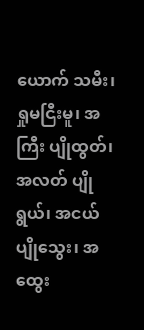ယောက် သမီး၊ ရှုမငြီးမူ၊ အကြီး ပျိုထွတ်၊ အလတ် ပျိုရွယ်၊ အငယ် ပျိုသွေး၊ အထွေး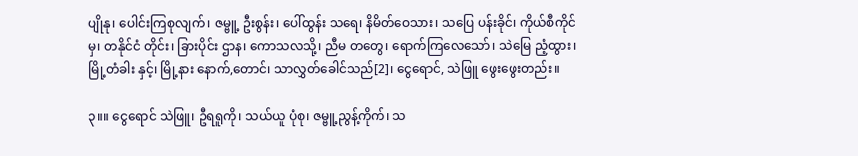ပျိုနု၊ ပေါင်းကြစုလျက်၊ ဇမ္ဗူ့ ဦးစွန်း၊ ပေါ်ထွန်း သရေ၊ နိမိတ်ဝေသား၊ သပြေ ပန်းခိုင်၊ ကိုယ်စီကိုင်မှ၊ တနိုင်ငံ တိုင်း၊ ခြားပိုင်း ဌာန၊ ကောသလသို့၊ ညီမ တတွေ၊ ရောက်ကြလေသော်၊ သဲမြေ ညံ့ထွား၊ မြို့တံခါး နှင့်၊ မြို့နား နောက်,တောင်၊ သာလွှတ်ခေါင်သည်[2]၊ ငွေရောင်, သဲဖြူ ဖွေးဖွေးတည်း။

၃။။ ငွေရောင် သဲဖြူ၊ ဦရရူကို၊ သယ်ယူ ပုံစု၊ ဇမ္ဗူ့ညွန့်ကိုက်၊ သ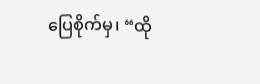ပြေစိုက်မှ၊ “ထို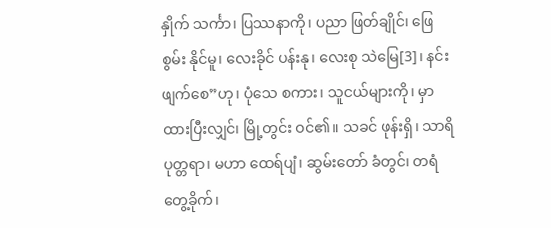နှိုက် သင်္ကာ၊ ပြဿနာကို၊ ပညာ ဖြတ်ချိုင်၊ ဖြေစွမ်း နိုင်မူ၊ လေးခိုင် ပန်းနု၊ လေးစု သဲမြေ[3]၊ နင်းဖျက်စေ”ဟု၊ ပုံသေ စကား၊ သူငယ်များကို၊ မှာထားပြီးလျှင်၊ မြို့တွင်း ဝင်၏။ သခင် ဖုန်းရှိ၊ သာရိပုတ္တရာ၊ မဟာ ထေရ်ပျံ၊ ဆွမ်းတော် ခံတွင်၊ တရံ တွေ့ခိုက်၊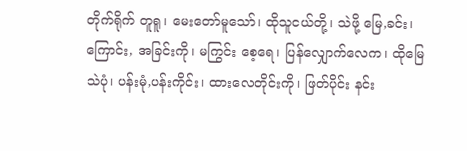တိုက်ရိုက် တူရူ၊ မေးတော်မူသော်၊ ထိုသူငယ်တို့၊ သဲဖို့ မြေ,ခင်း၊ ကြောင်း, အခြင်းကို၊ မကြွင်း စေ့ရေ၊ ပြန်လျှောက်လေက၊ ထိုမြေ သဲပုံ၊ ပန်းမုံ,ပန်းကိုင်း၊ ထားလေတိုင်းကို၊ ဖြတ်ပိုင်း နင်း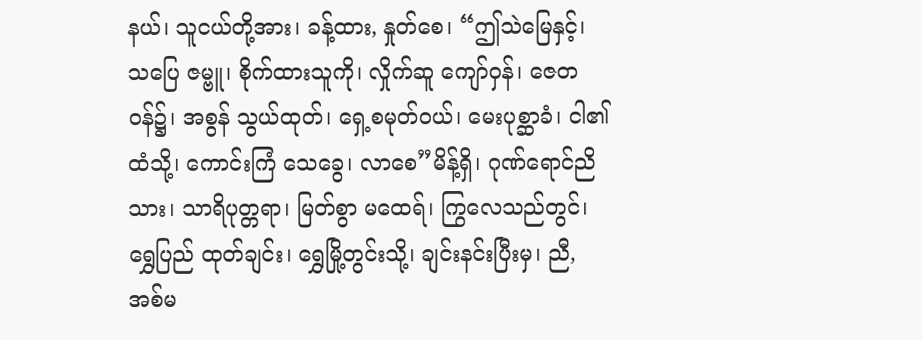နယ်၊ သူငယ်တို့အား၊ ခန့်ထား, နှုတ်စေ၊ “ဤသဲမြေနှင့်၊ သပြေ ဇမ္ဗူ၊ စိုက်ထားသူကို၊ လှိုက်ဆူ ကျော်ဝှန်၊ ဇေတဝန်၌၊ အစွန် သွယ်ထုတ်၊ ရှေ့စမုတ်ဝယ်၊ မေးပုစ္ဆာခံ၊ ငါ၏ထံသို့၊ ကောင်းကြံ သေခွေ၊ လာစေ”မိန့်ရှိ၊ ဂုဏ်ရောင်ညိသား၊ သာရိပုတ္တရာ၊ မြတ်စွာ မထေရ်၊ ကြွလေသည်တွင်၊ ရွှေပြည် ထုတ်ချင်း၊ ရွှေမြို့တွင်းသို့၊ ချင်းနင်းပြီးမှ၊ ညီ, အစ်မ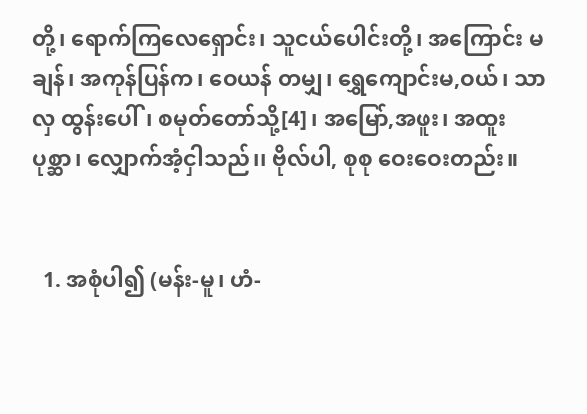တို့၊ ရောက်ကြလေရှောင်း၊ သူငယ်ပေါင်းတို့၊ အကြောင်း မချန်၊ အကုန်ပြန်က၊ ဝေယန် တမျှ၊ ရွှေကျောင်းမ,ဝယ်၊ သာလှ ထွန်းပေါ်၊ စမုတ်တော်သို့[4]၊ အမြော်,အဖူး၊ အထူး ပုစ္ဆာ၊ လျှောက်အံ့ငှါသည်၊၊ ဗိုလ်ပါ, စုစု ဝေးဝေးတည်း။


  1. အစုံပါ၍ (မန်း-မူ၊ ဟံ-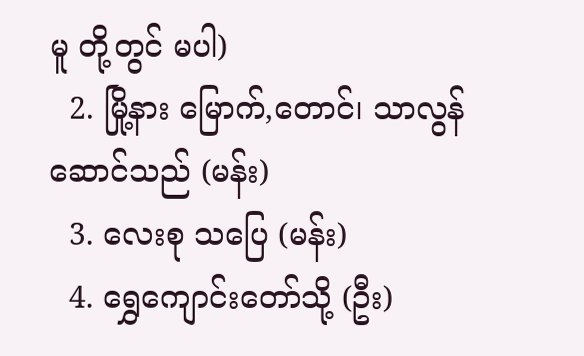မူ တို့တွင် မပါ)
  2. မြို့နား မြောက်,တောင်၊ သာလွန်ဆောင်သည် (မန်း)
  3. လေးစု သပြေ (မန်း)
  4. ရွှေကျောင်းတော်သို့ (ဦး)